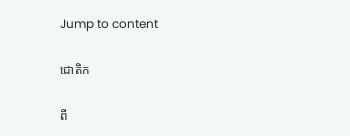Jump to content

ជោតិក

ពី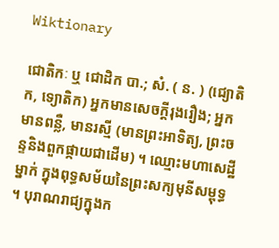Wiktionary

ជោតិកៈ ឬ ជោដិក បា.; សំ. ( ន. ) (ជ្យោតិក, ទ្យោតិក) អ្នកមានសេចក្ដីរុងរឿង; អ្នកមានពន្លឺ, មានរស្មី (មានព្រះអាទិត្យ, ព្រះចន្ទនិងពួកផ្កាយជាដើម) ។ ឈ្មោះមហាសេដ្ឋីម្នាក់ ក្នុងពុទ្ធសម័យនៃព្រះសក្យមុនីសម្ពុទ្ធ ។ បុរាណរាជ្យក្នុងក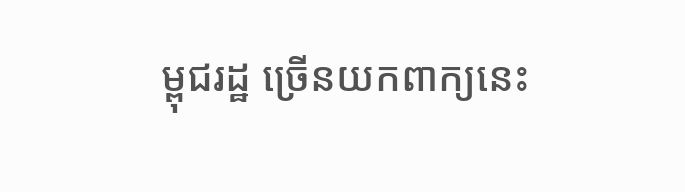ម្ពុជរដ្ឋ ច្រើនយកពាក្យនេះ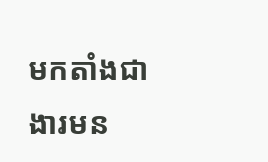មកតាំងជាងារមន